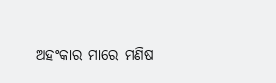ଅହଂକାର ମାରେ ମଣିଷ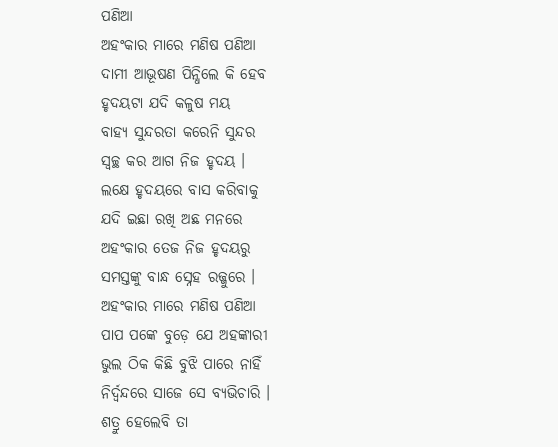ପଣିଆ
ଅହଂକାର ମାରେ ମଣିଷ ପଣିଆ
ଦାମୀ ଆଭୂଷଣ ପିନ୍ଧିଲେ କି ହେବ
ହୃଦୟଟା ଯଦି କଳୁଷ ମୟ
ବାହ୍ୟ ସୁନ୍ଦରତା କରେନି ସୁନ୍ଦର
ସ୍ୱଚ୍ଛ କର ଆଗ ନିଜ ହୃଦୟ ।
ଲକ୍ଷେ ହୃଦୟରେ ବାସ କରିବାକୁ
ଯଦି ଇଛା ରଖି ଅଛ ମନରେ
ଅହଂକାର ତେଜ ନିଜ ହୃଦୟରୁ
ସମସ୍ତଙ୍କୁ ବାନ୍ଧ ସ୍ନେହ ରଜ୍ଜୁରେ ।
ଅହଂକାର ମାରେ ମଣିଷ ପଣିଆ
ପାପ ପଙ୍କେ ବୁଡ଼େ ଯେ ଅହଙ୍କାରୀ
ଭୁଲ ଠିକ କିଛି ବୁଝି ପାରେ ନାହିଁ
ନିର୍ଦ୍ୱନ୍ଦରେ ସାଜେ ସେ ବ୍ୟଭିଚାରି ।
ଶତ୍ରୁ ହେଲେବି ତା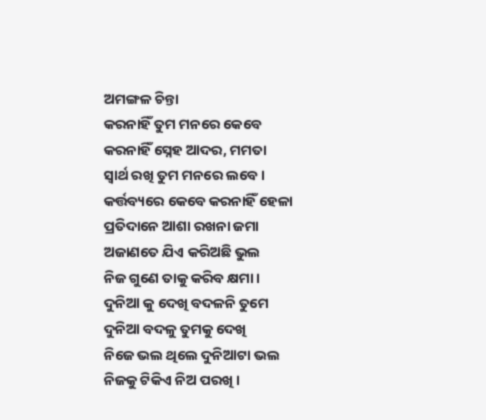ଅମଙ୍ଗଳ ଚିନ୍ତା
କରନାହିଁ ତୁମ ମନରେ କେବେ
କରନାହିଁ ସ୍ନେହ ଆଦର, ମମତା
ସ୍ୱାର୍ଥ ରଖି ତୁମ ମନରେ ଲବେ ।
କର୍ତ୍ତବ୍ୟରେ କେବେ କରନାହିଁ ହେଳା
ପ୍ରତିଦାନେ ଆଶା ରଖନା ଜମା
ଅଜାଣତେ ଯିଏ କରିଅଛି ଭୁଲ
ନିଜ ଗୁଣେ ତାକୁ କରିବ କ୍ଷମା ।
ଦୁନିଆ କୁ ଦେଖି ବଦଳନି ତୁମେ
ଦୁନିଆ ବଦଳୁ ତୁମକୁ ଦେଖି
ନିଜେ ଭଲ ଥିଲେ ଦୁନିଆଟା ଭଲ
ନିଜକୁ ଟିକିଏ ନିଅ ପରଖି ।